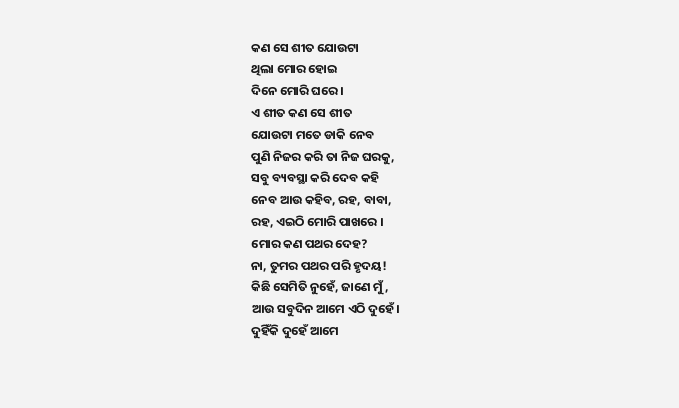କଣ ସେ ଶୀତ ଯୋଉଟା
ଥିଲା ମୋର ହୋଇ
ଦିନେ ମୋରି ଘରେ ।
ଏ ଶୀତ କଣ ସେ ଶୀତ
ଯୋଉଟା ମତେ ଡାକି ନେବ
ପୁଣି ନିଜର କରି ତା ନିଜ ଘରକୁ,
ସବୁ ବ୍ୟବସ୍ଥା କରି ଦେବ କହି
ନେବ ଆଉ କହିବ, ରହ, ବାବା,
ରହ, ଏଇଠି ମୋରି ପାଖରେ ।
ମୋର କଣ ପଥର ଦେହ?
ନା, ତୁମର ପଥର ପରି ହୃଦୟ!
କିଛି ସେମିତି ନୁହେଁ, ଜାଣେ ମୁଁ,
ଆଉ ସବୁଦିନ ଆମେ ଏଠି ଦୁହେଁ।
ଦୁହିଁକି ଦୁହେଁ ଆମେ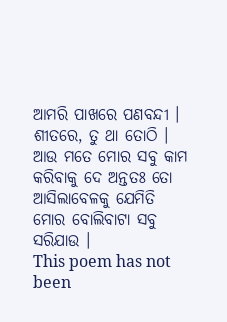ଆମରି ପାଖରେ ପଣବନ୍ଦୀ ।
ଶୀତରେ, ତୁ ଥା ତୋଠି ।
ଆଉ ମତେ ମୋର ସବୁ କାମ
କରିବାକୁ ଦେ ଅନ୍ତତଃ ତୋ
ଆସିଲାବେଳକୁ ଯେମିତି
ମୋର ବୋଲିବାଟା ସବୁ ସରିଯାଉ ।
This poem has not been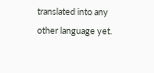translated into any other language yet.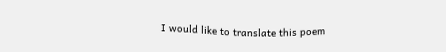I would like to translate this poem